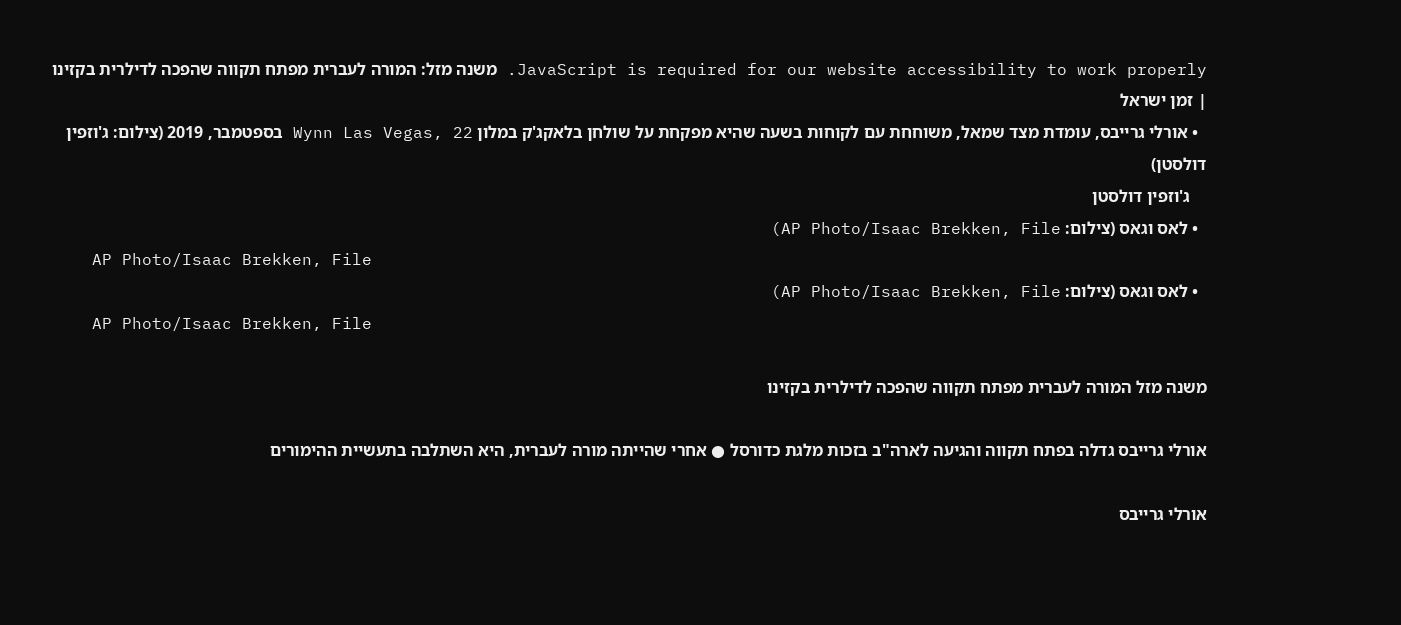JavaScript is required for our website accessibility to work properly. משנה מזל: המורה לעברית מפתח תקווה שהפכה לדילרית בקזינו | זמן ישראל
  • אורלי גרייבס, עומדת מצד שמאל, משוחחת עם לקוחות בשעה שהיא מפקחת על שולחן בלאקג'ק במלון Wynn Las Vegas, 22 בספטמבר, 2019 (צילום: ג'וזפין דולסטן)
    ג'וזפין דולסטן
  • לאס וגאס (צילום: AP Photo/Isaac Brekken, File)
    AP Photo/Isaac Brekken, File
  • לאס וגאס (צילום: AP Photo/Isaac Brekken, File)
    AP Photo/Isaac Brekken, File

משנה מזל המורה לעברית מפתח תקווה שהפכה לדילרית בקזינו

אורלי גרייבס גדלה בפתח תקווה והגיעה לארה"ב בזכות מלגת כדורסל ● אחרי שהייתה מורה לעברית, היא השתלבה בתעשיית ההימורים

אורלי גרייבס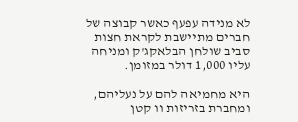לא מנידה עפעף כאשר קבוצה של חברים מתיישבת לקראת חצות סביב שולחן הבלאקג'ק ומניחה עליו 1,000 דולר במזומן.

היא מחמיאה להם על נעליהם, ומחברת בזריזות וו קטן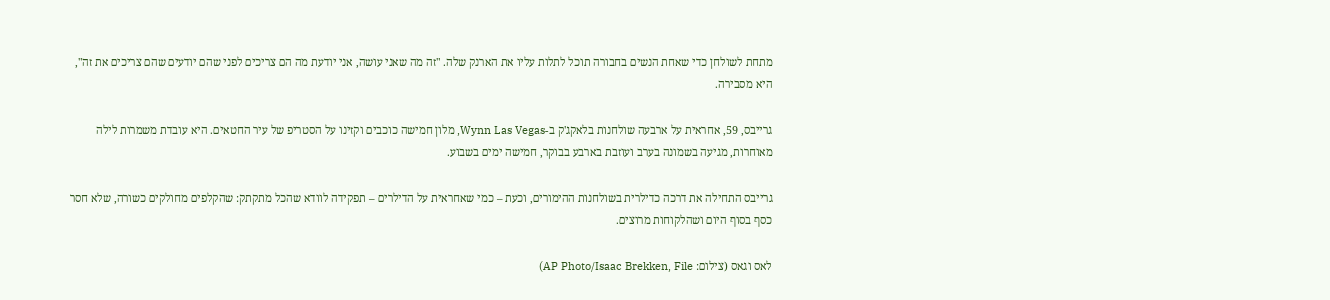מתחת לשולחן כדי שאחת הנשים בחבורה תוכל לתלות עליו את הארנק שלה. "זה מה שאני עושה, אני יודעת מה הם צריכים לפני שהם יודעים שהם צריכים את זה", היא מסבירה.

גרייבס, 59, אחראית על ארבעה שולחנות בלאקג'ק ב-Wynn Las Vegas, מלון חמישה כוכבים וקזינו על הסטריפ של עיר החטאים. היא עובדת משמרות לילה מאוחרות, מגיעה בשמונה בערב ועוזבת בארבע בבוקר, חמישה ימים בשבוע.

גרייבס התחילה את דרכה כדילרית בשולחנות ההימורים, וכעת – כמי שאחראית על הדילרים – תפקידה לוודא שהכל מתקתק: שהקלפים מחולקים כשורה, שלא חסר כסף בסוף היום ושהלקוחות מרוצים.

לאס וגאס (צילום: AP Photo/Isaac Brekken, File)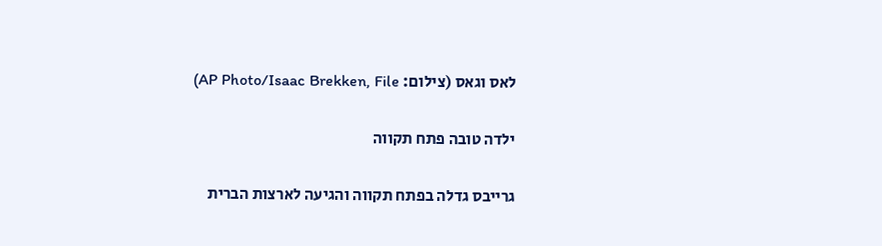לאס וגאס (צילום: AP Photo/Isaac Brekken, File)

ילדה טובה פתח תקווה

גרייבס גדלה בפתח תקווה והגיעה לארצות הברית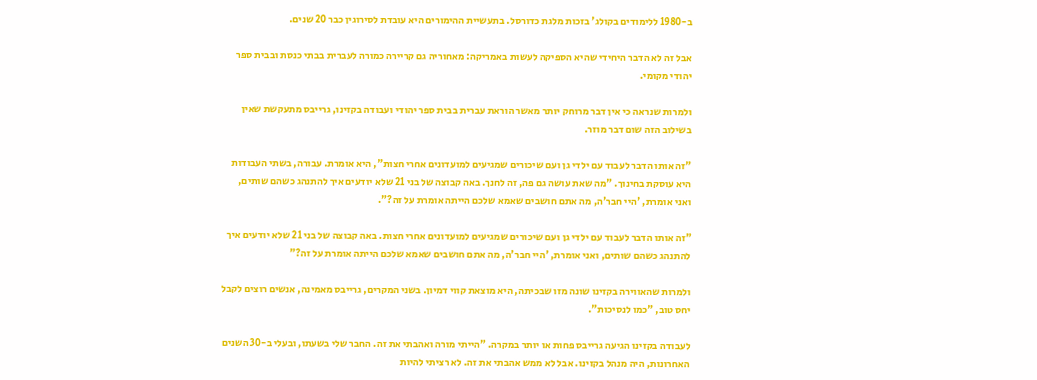ב-1980 ללימודים בקולג' בזכות מלגת כדורסל. בתעשיית ההימורים היא עובדת לסירוגין כבר 20 שנים.

אבל זה לא הדבר היחידי שהיא הספיקה לעשות באמריקה: מאחוריה גם קריירה כמורה לעברית בבתי כנסת ובבית ספר יהודי מקומי.

ולמרות שנראה כי אין דבר מרוחק יותר מאשר הוראת עברית בבית ספר יהודי ועבודה בקזינו, גרייבס מתעקשת שאין בשילוב הזה שום דבר מוזר.

"זה אותו הדבר לעבוד עם ילדי גן ועם שיכורים שמגיעים למועדונים אחרי חצות", היא אומרת. עבורה, בשתי העבודות היא עוסקת בחינוך. "מה שאת עושה גם פה, זה לחנך. באה קבוצה של בני 21 שלא יודעים איך להתנהג כשהם שותים, ואני אומרת, 'היי חבר'ה, מה אתם חושבים שאמא שלכם הייתה אומרת על זה?".

"זה אותו הדבר לעבוד עם ילדי גן ועם שיכורים שמגיעים למועדונים אחרי חצות. באה קבוצה של בני 21 שלא יודעים איך להתנהג כשהם שותים, ואני אומרת, 'היי חבר'ה, מה אתם חושבים שאמא שלכם הייתה אומרת על זה?"

ולמרות שהאווירה בקזינו שונה מזו שבכיתה, היא מוצאת קווי דמיון. בשני המקרים, גרייבס מאמינה, אנשים רוצים לקבל יחס טוב, "כמו לנסיכות".

לעבודה בקזינו הגיעה גרייבס פחות או יותר במקרה. "הייתי מורה ואהבתי את זה. החבר שלי בשעתו, ובעלי ב-30 השנים האחרונות, היה מנהל בקזינו. אבל לא ממש אהבתי את זה. לא רציתי להיות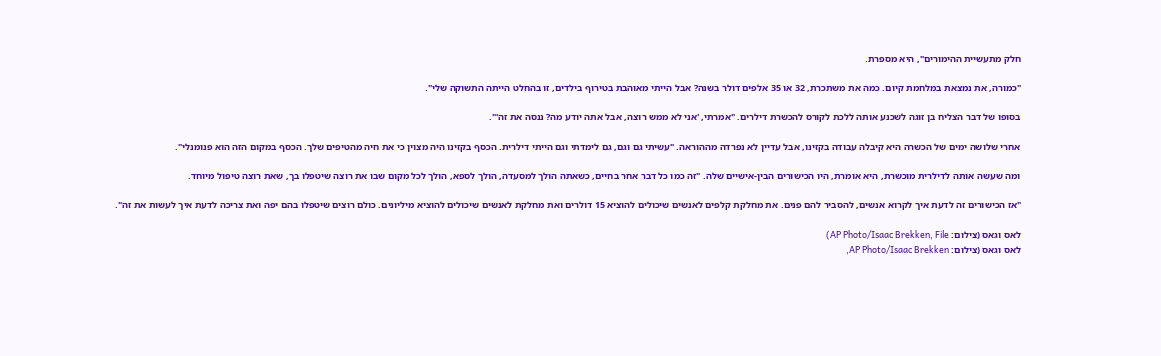חלק מתעשיית ההימורים", היא מספרת.

"כמורה, את נמצאת במלחמת קיום. כמה את משתכרת, 32 או 35 אלפים דולר בשנה? אבל הייתי מאוהבת בטירוף בילדים, זו בהחלט הייתה התשוקה שלי".

בסופו של דבר הצליח בן זוגה לשכנע אותה ללכת לקורס להכשרת דילרים. "אמרתי, 'אני לא ממש רוצה, אבל אתה יודע מה? ננסה את זה'".

אחרי שלושה ימים של הכשרה היא קיבלה עבודה בקזינו, אבל עדיין לא נפרדה מההוראה. "עשיתי גם וגם, גם לימדתי וגם הייתי דילרית. הכסף בקזינו היה מצוין כי את חיה מהטיפים שלך. הכסף במקום הזה הוא פנומנלי".

ומה שעשה אותה לדילרית מוכשרת, היא אומרת, היו הכישורים הבין-אישיים שלה. "זה כמו כל דבר אחר בחיים, כשאתה הולך למסעדה, הולך לספא, הולך לכל מקום שבו את רוצה שיטפלו בך, שאת רוצה טיפול מיוחד.

"אז הכישורים זה לדעת איך לקרוא אנשים, להסביר להם פנים. את מחלקת קלפים לאנשים שיכולים להוציא 15 דולרים ואת מחלקת לאנשים שיכולים להוציא מיליונים. כולם רוצים שיטפלו בהם יפה ואת צריכה לדעת איך לעשות את זה".

לאס וגאס (צילום: AP Photo/Isaac Brekken, File)
לאס וגאס (צילום: AP Photo/Isaac Brekken,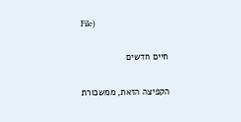File)

חיים חדשים

הקפיצה הזאת, ממשכורת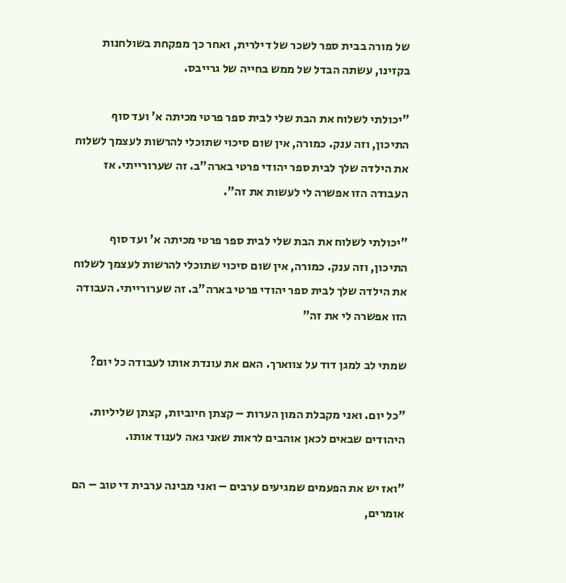של מורה בבית ספר לשכר של דילרית, ואחר כך מפקחת בשולחנות בקזינו, עשתה הבדל של ממש בחייה של גרייבס.

"יכולתי לשלוח את הבת שלי לבית ספר פרטי מכיתה א' ועד סוף התיכון, וזה ענק. כמורה, אין שום סיכוי שתוכלי להרשות לעצמך לשלוח את הילדה שלך לבית ספר יהודי פרטי בארה"ב. זה שערורייתי. אז העבודה הזו אפשרה לי לעשות את זה".

"יכולתי לשלוח את הבת שלי לבית ספר פרטי מכיתה א' ועד סוף התיכון, וזה ענק. כמורה, אין שום סיכוי שתוכלי להרשות לעצמך לשלוח את הילדה שלך לבית ספר יהודי פרטי בארה"ב. זה שערורייתי. העבודה הזו אפשרה לי את זה"

שמתי לב למגן דוד על צווארך. האם את עונדת אותו לעבודה כל יום?

"כל יום. ואני מקבלת המון הערות – קצתן חיוביות, קצתן שליליות.
היהודים שבאים לכאן אוהבים לראות שאני גאה לענוד אותו.

"ואז יש את הפעמים שמגיעים ערבים – ואני מבינה ערבית די טוב – הם אומרים,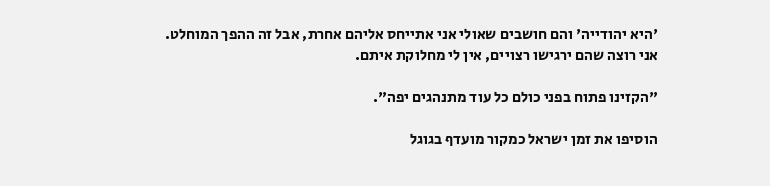'היא יהודייה' והם חושבים שאולי אני אתייחס אליהם אחרת, אבל זה ההפך המוחלט. אני רוצה שהם ירגישו רצויים, אין לי מחלוקת איתם.

"הקזינו פתוח בפני כולם כל עוד מתנהגים יפה".

הוסיפו את זמן ישראל כמקור מועדף בגוגל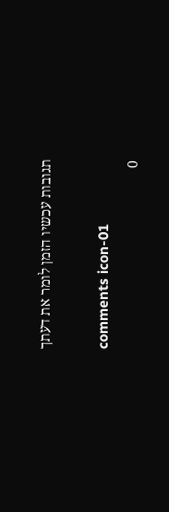תגובות עכשיו הזמן לומר את דעתך

comments icon-01
0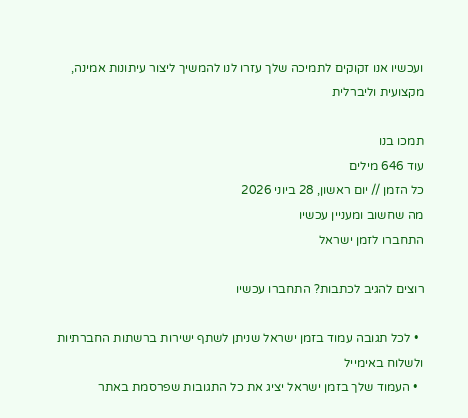ועכשיו אנו זקוקים לתמיכה שלך עזרו לנו להמשיך ליצור עיתונות אמינה, מקצועית וליברלית

תמכו בנו
עוד 646 מילים
כל הזמן // יום ראשון, 28 ביוני 2026
מה שחשוב ומעניין עכשיו
התחברו לזמן ישראל

רוצים להגיב לכתבות? התחברו עכשיו

  • לכל תגובה עמוד בזמן ישראל שניתן לשתף ישירות ברשתות החברתיות ולשלוח באימייל
  • העמוד שלך בזמן ישראל יציג את כל התגובות שפרסמת באתר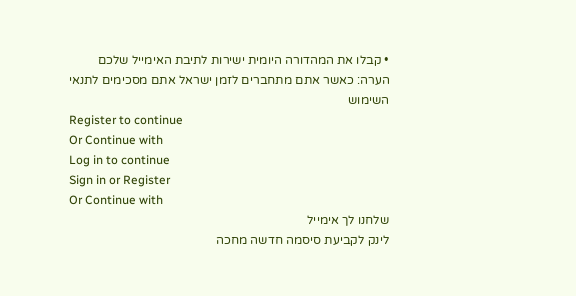• קבלו את המהדורה היומית ישירות לתיבת האימייל שלכם
הערה: כאשר אתם מתחברים לזמן ישראל אתם מסכימים לתנאי השימוש
Register to continue
Or Continue with
Log in to continue
Sign in or Register
Or Continue with
שלחנו לך אימייל
לינק לקביעת סיסמה חדשה מחכה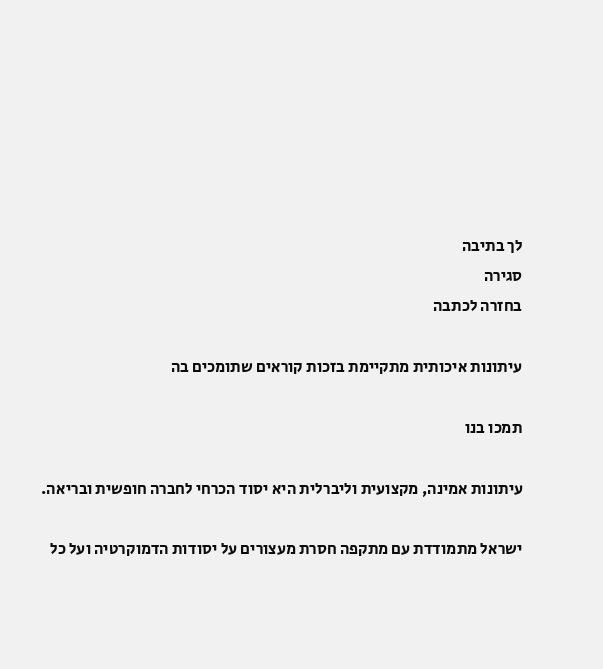לך בתיבה
סגירה
בחזרה לכתבה

עיתונות איכותית מתקיימת בזכות קוראים שתומכים בה

תמכו בנו

עיתונות אמינה, מקצועית וליברלית היא יסוד הכרחי לחברה חופשית ובריאה.

ישראל מתמודדת עם מתקפה חסרת מעצורים על יסודות הדמוקרטיה ועל כל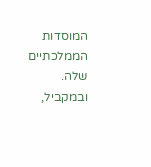המוסדות הממלכתיים שלה. ובמקביל,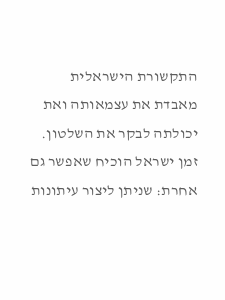התקשורת הישראלית מאבדת את עצמאותה ואת יכולתה לבקר את השלטון. זמן ישראל הוכיח שאפשר גם אחרת: שניתן ליצור עיתונות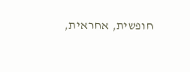חופשית, אחראית,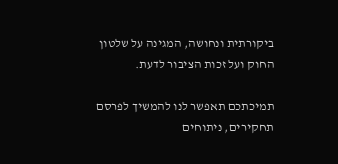ביקורתית ונחושה, המגינה על שלטון החוק ועל זכות הציבור לדעת.

תמיכתכם תאפשר לנו להמשיך לפרסם תחקירים, ניתוחים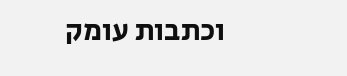וכתבות עומק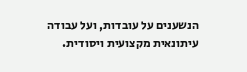הנשענים על עובדות, ועל עבודה עיתונאית מקצועית ויסודית.